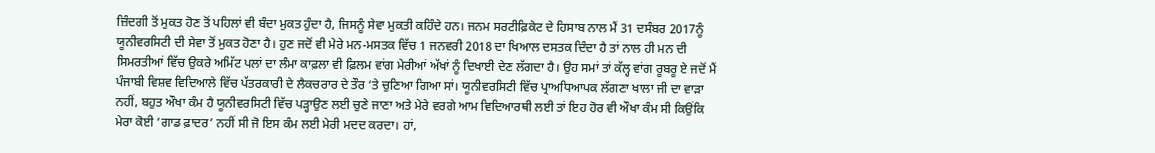ਜ਼ਿੰਦਗੀ ਤੋਂ ਮੁਕਤ ਹੋਣ ਤੋਂ ਪਹਿਲਾਂ ਵੀ ਬੰਦਾ ਮੁਕਤ ਹੁੰਦਾ ਹੈ, ਜਿਸਨੂੰ ਸੇਵਾ ਮੁਕਤੀ ਕਹਿੰਦੇ ਹਨ। ਜਨਮ ਸਰਟੀਫ਼ਿਕੇਟ ਦੇ ਹਿਸਾਬ ਨਾਲ ਮੈਂ 31 ਦਸੰਬਰ 2017ਨੂੰ ਯੂਨੀਵਰਸਿਟੀ ਦੀ ਸੇਵਾ ਤੋਂ ਮੁਕਤ ਹੋਣਾ ਹੈ। ਹੁਣ ਜਦੋਂ ਵੀ ਮੇਰੇ ਮਨ-ਮਸਤਕ ਵਿੱਚ 1 ਜਨਵਰੀ 2018 ਦਾ ਖਿਆਲ ਦਸਤਕ ਦਿੰਦਾ ਹੈ ਤਾਂ ਨਾਲ ਹੀ ਮਨ ਦੀ ਸਿਮਰਤੀਆਂ ਵਿੱਚ ਉਕਰੇ ਅਮਿੱਟ ਪਲਾਂ ਦਾ ਲੰਮਾ ਕਾਫ਼ਲਾ ਵੀ ਫ਼ਿਲਮ ਵਾਂਗ ਮੇਰੀਆਂ ਅੱਖਾਂ ਨੂੰ ਦਿਖਾਈ ਦੇਣ ਲੱਗਦਾ ਹੈ। ਉਹ ਸਮਾਂ ਤਾਂ ਕੱਲ੍ਹ ਵਾਂਗ ਰੂਬਰੂ ਏ ਜਦੋਂ ਮੈਂ ਪੰਜਾਬੀ ਵਿਸ਼ਵ ਵਿਦਿਆਲੇ ਵਿੱਚ ਪੱਤਰਕਾਰੀ ਦੇ ਲੈਕਚਰਾਰ ਦੇ ਤੌਰ ‘ਤੇ ਚੁਣਿਆ ਗਿਆ ਸਾਂ। ਯੂਨੀਵਰਸਿਟੀ ਵਿੱਚ ਪ੍ਰਾਅਧਿਆਪਕ ਲੱਗਣਾ ਖਾਲਾ ਜੀ ਦਾ ਵਾੜਾ ਨਹੀਂ, ਬਹੁਤ ਔਖਾ ਕੰਮ ਹੈ ਯੂਨੀਵਰਸਿਟੀ ਵਿੱਚ ਪੜ੍ਹਾਉਣ ਲਈ ਚੁਣੇ ਜਾਣਾ ਅਤੇ ਮੇਰੇ ਵਰਗੇ ਆਮ ਵਿਦਿਆਰਥੀ ਲਈ ਤਾਂ ਇਹ ਹੋਰ ਵੀ ਔਖਾ ਕੰਮ ਸੀ ਕਿਉਂਕਿ ਮੇਰਾ ਕੋਈ ‘ਗਾਡ ਫ਼ਾਦਰ’ ਨਹੀਂ ਸੀ ਜੋ ਇਸ ਕੰਮ ਲਈ ਮੇਰੀ ਮਦਦ ਕਰਦਾ। ਹਾਂ,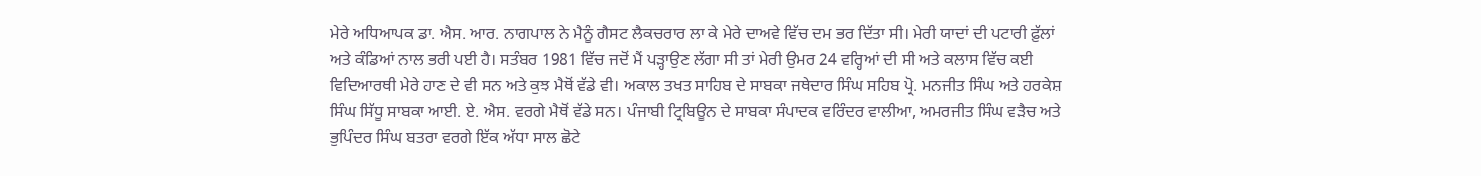ਮੇਰੇ ਅਧਿਆਪਕ ਡਾ. ਐਸ. ਆਰ. ਨਾਗਪਾਲ ਨੇ ਮੈਨੂੰ ਗੈਸਟ ਲੈਕਚਰਾਰ ਲਾ ਕੇ ਮੇਰੇ ਦਾਅਵੇ ਵਿੱਚ ਦਮ ਭਰ ਦਿੱਤਾ ਸੀ। ਮੇਰੀ ਯਾਦਾਂ ਦੀ ਪਟਾਰੀ ਫ਼ੁੱਲਾਂ ਅਤੇ ਕੰਡਿਆਂ ਨਾਲ ਭਰੀ ਪਈ ਹੈ। ਸਤੰਬਰ 1981 ਵਿੱਚ ਜਦੋਂ ਮੈਂ ਪੜ੍ਹਾਉਣ ਲੱਗਾ ਸੀ ਤਾਂ ਮੇਰੀ ਉਮਰ 24 ਵਰ੍ਹਿਆਂ ਦੀ ਸੀ ਅਤੇ ਕਲਾਸ ਵਿੱਚ ਕਈ ਵਿਦਿਆਰਥੀ ਮੇਰੇ ਹਾਣ ਦੇ ਵੀ ਸਨ ਅਤੇ ਕੁਝ ਮੈਥੋਂ ਵੱਡੇ ਵੀ। ਅਕਾਲ ਤਖਤ ਸਾਹਿਬ ਦੇ ਸਾਬਕਾ ਜਥੇਦਾਰ ਸਿੰਘ ਸਹਿਬ ਪ੍ਰੋ. ਮਨਜੀਤ ਸਿੰਘ ਅਤੇ ਹਰਕੇਸ਼ ਸਿੰਘ ਸਿੱਧੂ ਸਾਬਕਾ ਆਈ. ਏ. ਐਸ. ਵਰਗੇ ਮੈਥੋਂ ਵੱਡੇ ਸਨ। ਪੰਜਾਬੀ ਟ੍ਰਿਬਿਊਨ ਦੇ ਸਾਬਕਾ ਸੰਪਾਦਕ ਵਰਿੰਦਰ ਵਾਲੀਆ, ਅਮਰਜੀਤ ਸਿੰਘ ਵੜੈਚ ਅਤੇ ਭੁਪਿੰਦਰ ਸਿੰਘ ਬਤਰਾ ਵਰਗੇ ਇੱਕ ਅੱਧਾ ਸਾਲ ਛੋਟੇ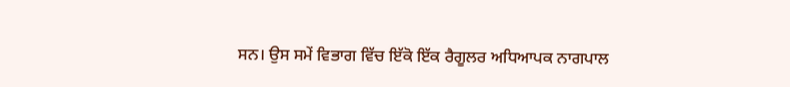ਸਨ। ਉਸ ਸਮੇਂ ਵਿਭਾਗ ਵਿੱਚ ਇੱਕੋ ਇੱਕ ਰੈਗੂਲਰ ਅਧਿਆਪਕ ਨਾਗਪਾਲ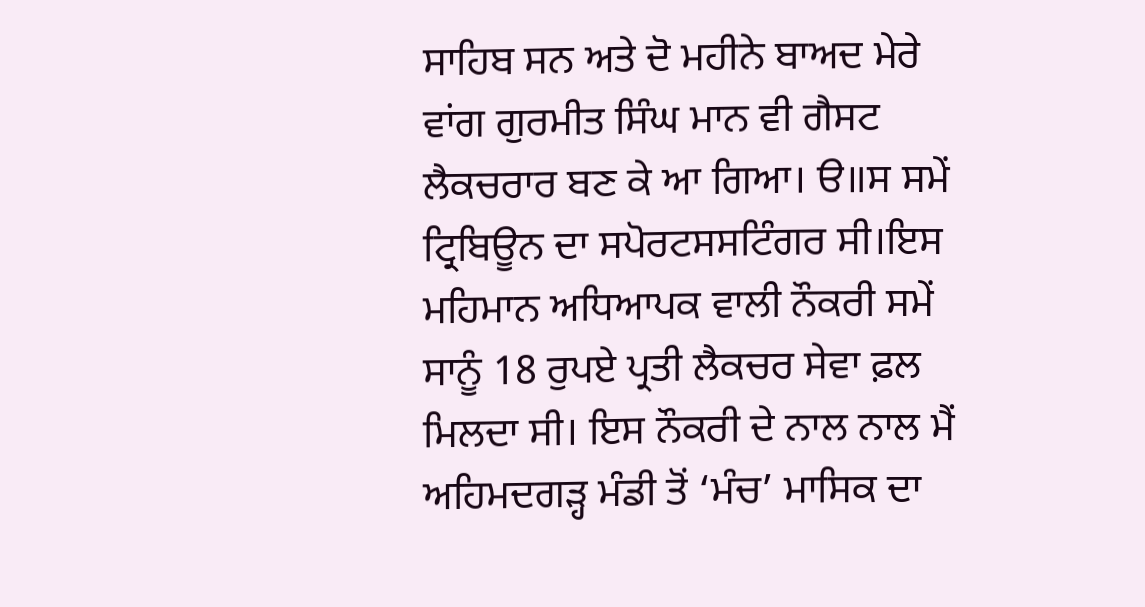ਸਾਹਿਬ ਸਨ ਅਤੇ ਦੋ ਮਹੀਨੇ ਬਾਅਦ ਮੇਰੇ ਵਾਂਗ ਗੁਰਮੀਤ ਸਿੰਘ ਮਾਨ ਵੀ ਗੈਸਟ ਲੈਕਚਰਾਰ ਬਣ ਕੇ ਆ ਗਿਆ। ੳ॥ਸ ਸਮੇਂ ਟ੍ਰਿਬਿਊਨ ਦਾ ਸਪੋਰਟਸਸਟਿੰਗਰ ਸੀ।ਇਸ ਮਹਿਮਾਨ ਅਧਿਆਪਕ ਵਾਲੀ ਨੌਕਰੀ ਸਮੇਂ ਸਾਨੂੰ 18 ਰੁਪਏ ਪ੍ਰਤੀ ਲੈਕਚਰ ਸੇਵਾ ਫ਼ਲ ਮਿਲਦਾ ਸੀ। ਇਸ ਨੌਕਰੀ ਦੇ ਨਾਲ ਨਾਲ ਮੈਂ ਅਹਿਮਦਗੜ੍ਹ ਮੰਡੀ ਤੋਂ ‘ਮੰਚ’ ਮਾਸਿਕ ਦਾ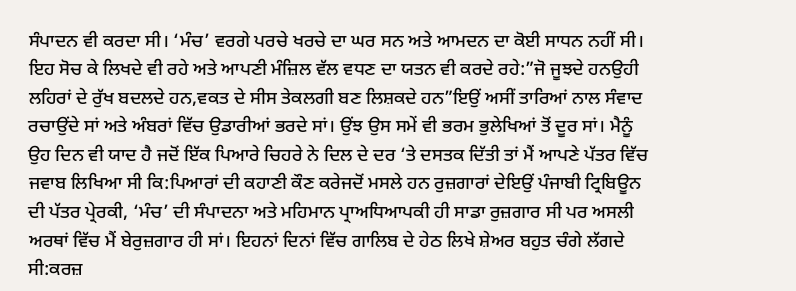ਸੰਪਾਦਨ ਵੀ ਕਰਦਾ ਸੀ। ‘ਮੰਚ’ ਵਰਗੇ ਪਰਚੇ ਖਰਚੇ ਦਾ ਘਰ ਸਨ ਅਤੇ ਆਮਦਨ ਦਾ ਕੋਈ ਸਾਧਨ ਨਹੀਂ ਸੀ। ਇਹ ਸੋਚ ਕੇ ਲਿਖਦੇ ਵੀ ਰਹੇ ਅਤੇ ਆਪਣੀ ਮੰਜ਼ਿਲ ਵੱਲ ਵਧਣ ਦਾ ਯਤਨ ਵੀ ਕਰਦੇ ਰਹੇ:”ਜੋ ਜੂਝਦੇ ਹਨਉਹੀ ਲਹਿਰਾਂ ਦੇ ਰੁੱਖ ਬਦਲਦੇ ਹਨ,ਵਕਤ ਦੇ ਸੀਸ ਤੇਕਲਗੀ ਬਣ ਲਿਸ਼ਕਦੇ ਹਨ”ਇਉਂ ਅਸੀਂ ਤਾਰਿਆਂ ਨਾਲ ਸੰਵਾਦ ਰਚਾਉਂਦੇ ਸਾਂ ਅਤੇ ਅੰਬਰਾਂ ਵਿੱਚ ਉਡਾਰੀਆਂ ਭਰਦੇ ਸਾਂ। ਉਂਝ ਉਸ ਸਮੇਂ ਵੀ ਭਰਮ ਭੁਲੇਖਿਆਂ ਤੋਂ ਦੂਰ ਸਾਂ। ਮੈਨੂੰ ਉਹ ਦਿਨ ਵੀ ਯਾਦ ਹੈ ਜਦੋਂ ਇੱਕ ਪਿਆਰੇ ਚਿਹਰੇ ਨੇ ਦਿਲ ਦੇ ਦਰ ‘ਤੇ ਦਸਤਕ ਦਿੱਤੀ ਤਾਂ ਮੈਂ ਆਪਣੇ ਪੱਤਰ ਵਿੱਚ ਜਵਾਬ ਲਿਖਿਆ ਸੀ ਕਿ:ਪਿਆਰਾਂ ਦੀ ਕਹਾਣੀ ਕੌਣ ਕਰੇਜਦੋਂ ਮਸਲੇ ਹਨ ਰੁਜ਼ਗਾਰਾਂ ਦੇਇਉਂ ਪੰਜਾਬੀ ਟ੍ਰਿਬਿਊਨ ਦੀ ਪੱਤਰ ਪ੍ਰੇਰਕੀ, ‘ਮੰਚ’ ਦੀ ਸੰਪਾਦਨਾ ਅਤੇ ਮਹਿਮਾਨ ਪ੍ਰਾਅਧਿਆਪਕੀ ਹੀ ਸਾਡਾ ਰੁਜ਼ਗਾਰ ਸੀ ਪਰ ਅਸਲੀ ਅਰਥਾਂ ਵਿੱਚ ਮੈਂ ਬੇਰੁਜ਼ਗਾਰ ਹੀ ਸਾਂ। ਇਹਨਾਂ ਦਿਨਾਂ ਵਿੱਚ ਗਾਲਿਬ ਦੇ ਹੇਠ ਲਿਖੇ ਸ਼ੇਅਰ ਬਹੁਤ ਚੰਗੇ ਲੱਗਦੇ ਸੀ:ਕਰਜ਼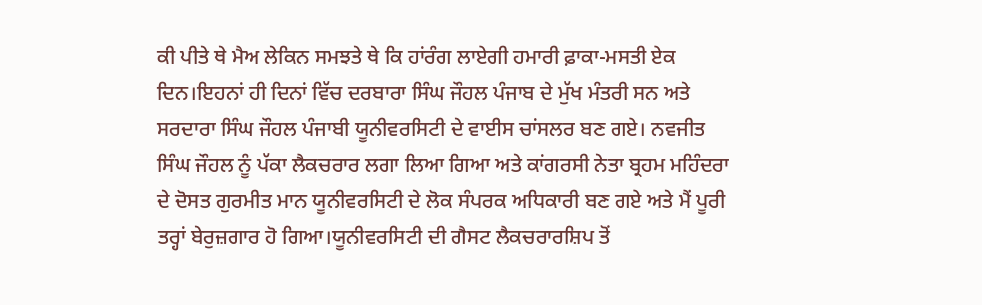ਕੀ ਪੀਤੇ ਥੇ ਮੈਅ ਲੇਕਿਨ ਸਮਝਤੇ ਥੇ ਕਿ ਹਾਂਰੰਗ ਲਾਏਗੀ ਹਮਾਰੀ ਫ਼ਾਕਾ-ਮਸਤੀ ਏਕ ਦਿਨ।ਇਹਨਾਂ ਹੀ ਦਿਨਾਂ ਵਿੱਚ ਦਰਬਾਰਾ ਸਿੰਘ ਜੌਹਲ ਪੰਜਾਬ ਦੇ ਮੁੱਖ ਮੰਤਰੀ ਸਨ ਅਤੇ ਸਰਦਾਰਾ ਸਿੰਘ ਜੌਹਲ ਪੰਜਾਬੀ ਯੂਨੀਵਰਸਿਟੀ ਦੇ ਵਾਈਸ ਚਾਂਸਲਰ ਬਣ ਗਏ। ਨਵਜੀਤ ਸਿੰਘ ਜੌਹਲ ਨੂੰ ਪੱਕਾ ਲੈਕਚਰਾਰ ਲਗਾ ਲਿਆ ਗਿਆ ਅਤੇ ਕਾਂਗਰਸੀ ਨੇਤਾ ਬ੍ਰਹਮ ਮਹਿੰਦਰਾ ਦੇ ਦੋਸਤ ਗੁਰਮੀਤ ਮਾਨ ਯੂਨੀਵਰਸਿਟੀ ਦੇ ਲੋਕ ਸੰਪਰਕ ਅਧਿਕਾਰੀ ਬਣ ਗਏ ਅਤੇ ਮੈਂ ਪੂਰੀ ਤਰ੍ਹਾਂ ਬੇਰੁਜ਼ਗਾਰ ਹੋ ਗਿਆ।ਯੂਨੀਵਰਸਿਟੀ ਦੀ ਗੈਸਟ ਲੈਕਚਰਾਰਸ਼ਿਪ ਤੋਂ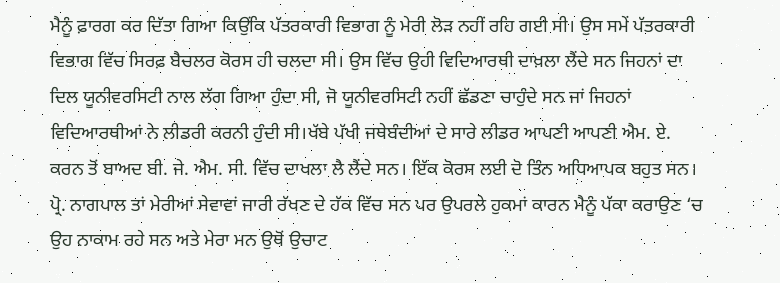ਮੈਨੂੰ ਫ਼ਾਰਗ ਕਰ ਦਿੱਤਾ ਗਿਆ ਕਿਉਂਕਿ ਪੱਤਰਕਾਰੀ ਵਿਭਾਗ ਨੂੰ ਮੇਰੀ ਲੋੜ ਨਹੀਂ ਰਹਿ ਗਈ ਸੀ। ਉਸ ਸਮੇਂ ਪੱਤਰਕਾਰੀ ਵਿਭਾਗ ਵਿੱਚ ਸਿਰਫ਼ ਬੈਚਲਰ ਕੋਰਸ ਹੀ ਚਲਦਾ ਸੀ। ਉਸ ਵਿੱਚ ਉਹੀ ਵਿਦਿਆਰਥੀ ਦਾਖ਼ਲਾ ਲੈਂਦੇ ਸਨ ਜਿਹਨਾਂ ਦਾ ਦਿਲ ਯੂਨੀਵਰਸਿਟੀ ਨਾਲ ਲੱਗ ਗਿਆ ਹੁੰਦਾ ਸੀ, ਜੋ ਯੂਨੀਵਰਸਿਟੀ ਨਹੀਂ ਛੱਡਣਾ ਚਾਹੁੰਦੇ ਸਨ ਜਾਂ ਜਿਹਨਾਂ ਵਿਦਿਆਰਥੀਆਂ ਨੇ ਲੀਡਰੀ ਕਰਨੀ ਹੁੰਦੀ ਸੀ।ਖੱਬੇ ਪੱਖੀ ਜਥੇਬੰਦੀਆਂ ਦੇ ਸਾਰੇ ਲੀਡਰ ਆਪਣੀ ਆਪਣੀ ਐਮ. ਏ. ਕਰਨ ਤੋਂ ਬਾਅਦ ਬੀ. ਜੇ. ਐਮ. ਸੀ. ਵਿੱਚ ਦਾਖਲਾ ਲੈ ਲੈਂਦੇ ਸਨ। ਇੱਕ ਕੋਰਸ ਲਈ ਦੋ ਤਿੰਨ ਅਧਿਆਪਕ ਬਹੁਤ ਸਨ। ਪ੍ਰੋ. ਨਾਗਪਾਲ ਤਾਂ ਮੇਰੀਆਂ ਸੇਵਾਵਾਂ ਜਾਰੀ ਰੱਖਣ ਦੇ ਹੱਕ ਵਿੱਚ ਸਨ ਪਰ ਉਪਰਲੇ ਹੁਕਮਾਂ ਕਾਰਨ ਮੈਨੂੰ ਪੱਕਾ ਕਰਾਉਣ ‘ਚ ਉਹ ਨਾਕਾਮ ਰਹੇ ਸਨ ਅਤੇ ਮੇਰਾ ਮਨ ਉਥੋਂ ਉਚਾਟ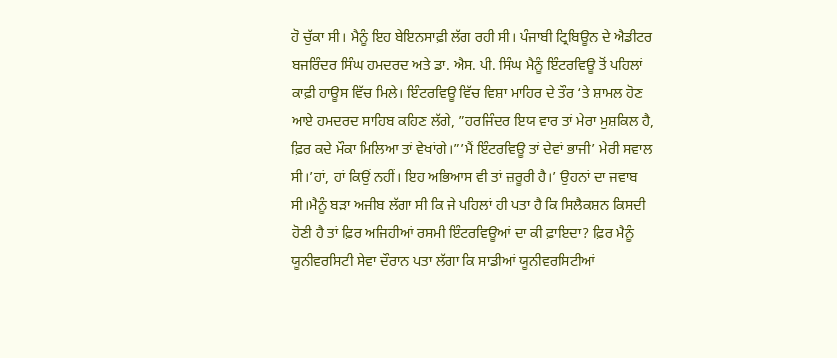ਹੋ ਚੁੱਕਾ ਸੀ। ਮੈਨੂੰ ਇਹ ਬੇਇਨਸਾਫ਼ੀ ਲੱਗ ਰਹੀ ਸੀ। ਪੰਜਾਬੀ ਟ੍ਰਿਬਿਊਨ ਦੇ ਐਡੀਟਰ ਬਜਰਿੰਦਰ ਸਿੰਘ ਹਮਦਰਦ ਅਤੇ ਡਾ. ਐਸ. ਪੀ. ਸਿੰਘ ਮੈਨੂੰ ਇੰਟਰਵਿਊ ਤੋਂ ਪਹਿਲਾਂ ਕਾਫ਼ੀ ਹਾਊਸ ਵਿੱਚ ਮਿਲੇ। ਇੰਟਰਵਿਊ ਵਿੱਚ ਵਿਸ਼ਾ ਮਾਹਿਰ ਦੇ ਤੌਰ ‘ਤੇ ਸ਼ਾਮਲ ਹੋਣ ਆਏ ਹਮਦਰਦ ਸਾਹਿਬ ਕਹਿਣ ਲੱਗੇ, ”ਹਰਜਿੰਦਰ ਇਯ ਵਾਰ ਤਾਂ ਮੇਰਾ ਮੁਸ਼ਕਿਲ ਹੈ, ਫ਼ਿਰ ਕਦੇ ਮੌਕਾ ਮਿਲਿਆ ਤਾਂ ਵੇਖਾਂਗੇ।”’ਮੈਂ ਇੰਟਰਵਿਊ ਤਾਂ ਦੇਵਾਂ ਭਾਜੀ’ ਮੇਰੀ ਸਵਾਲ ਸੀ।’ਹਾਂ, ਹਾਂ ਕਿਉਂ ਨਹੀਂ। ਇਹ ਅਭਿਆਸ ਵੀ ਤਾਂ ਜ਼ਰੂਰੀ ਹੈ।’ ਉਹਨਾਂ ਦਾ ਜਵਾਬ ਸੀ।ਮੈਨੂੰ ਬੜਾ ਅਜੀਬ ਲੱਗਾ ਸੀ ਕਿ ਜੇ ਪਹਿਲਾਂ ਹੀ ਪਤਾ ਹੈ ਕਿ ਸਿਲੈਕਸ਼ਨ ਕਿਸਦੀ ਹੋਣੀ ਹੈ ਤਾਂ ਫ਼ਿਰ ਅਜਿਹੀਆਂ ਰਸਮੀ ਇੰਟਰਵਿਊਆਂ ਦਾ ਕੀ ਫ਼ਾਇਦਾ? ਫ਼ਿਰ ਮੈਨੂੰ ਯੂਨੀਵਰਸਿਟੀ ਸੇਵਾ ਦੌਰਾਨ ਪਤਾ ਲੱਗਾ ਕਿ ਸਾਡੀਆਂ ਯੂਨੀਵਰਸਿਟੀਆਂ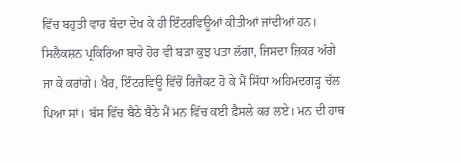ਵਿੱਚ ਬਹੁਤੀ ਵਾਰ ਬੰਦਾ ਦੇਖ ਕੇ ਹੀ ਇੰਟਰਵਿਊਆਂ ਕੀਤੀਆਂ ਜਾਂਦੀਆਂ ਹਨ। ਸਿਲੈਕਸ਼ਨ ਪ੍ਰਕਿਰਿਆ ਬਾਰੇ ਹੋਰ ਵੀ ਬੜਾ ਕੁਝ ਪਤਾ ਲੱਗਾ, ਜਿਸਦਾ ਜ਼ਿਕਰ ਅੱਗੇ ਜਾ ਕੇ ਕਰਾਂਗੇ। ਖੈਰ, ਇੰਟਰਵਿਊ ਵਿੱਚੋਂ ਰਿਜੈਕਟ ਹੋ ਕੇ ਮੈਂ ਸਿੱਧਾ ਅਹਿਮਦਗੜ੍ਹ ਚੱਲ ਪਿਆ ਸਾਂ। ਬੱਸ ਵਿੱਚ ਬੈਠੇ ਬੈਠੇ ਮੈਂ ਮਨ ਵਿੱਚ ਕਈ ਫ਼ੈਸਲੇ ਕਰ ਲਏ। ਮਨ ਦੀ ਹਾਥ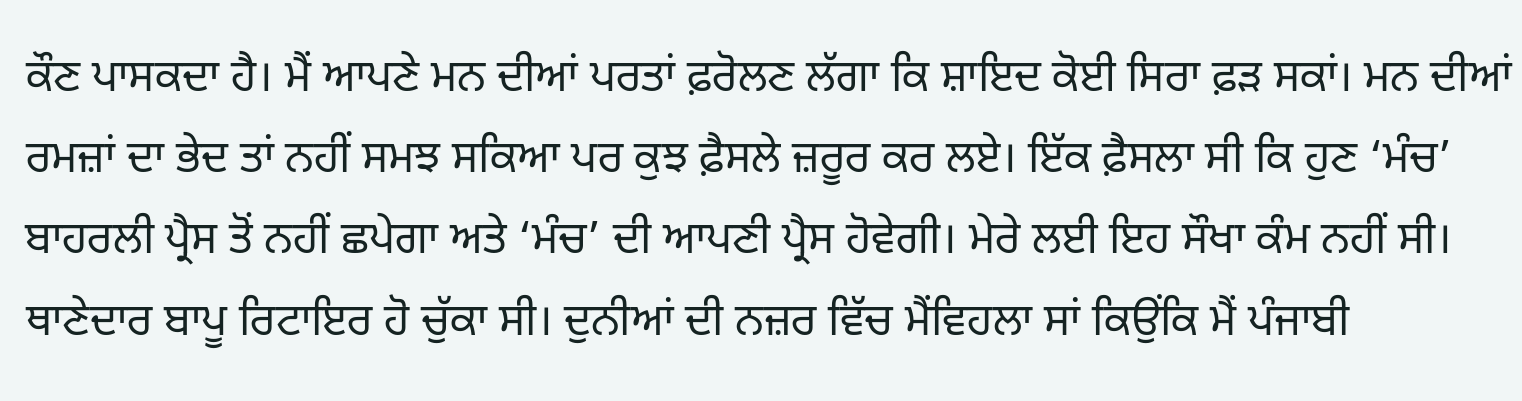ਕੌਣ ਪਾਸਕਦਾ ਹੈ। ਮੈਂ ਆਪਣੇ ਮਨ ਦੀਆਂ ਪਰਤਾਂ ਫ਼ਰੋਲਣ ਲੱਗਾ ਕਿ ਸ਼ਾਇਦ ਕੋਈ ਸਿਰਾ ਫ਼ੜ ਸਕਾਂ। ਮਨ ਦੀਆਂ ਰਮਜ਼ਾਂ ਦਾ ਭੇਦ ਤਾਂ ਨਹੀਂ ਸਮਝ ਸਕਿਆ ਪਰ ਕੁਝ ਫ਼ੈਸਲੇ ਜ਼ਰੂਰ ਕਰ ਲਏ। ਇੱਕ ਫ਼ੈਸਲਾ ਸੀ ਕਿ ਹੁਣ ‘ਮੰਚ’ ਬਾਹਰਲੀ ਪ੍ਰੈਸ ਤੋਂ ਨਹੀਂ ਛਪੇਗਾ ਅਤੇ ‘ਮੰਚ’ ਦੀ ਆਪਣੀ ਪ੍ਰੈਸ ਹੋਵੇਗੀ। ਮੇਰੇ ਲਈ ਇਹ ਸੌਖਾ ਕੰਮ ਨਹੀਂ ਸੀ। ਥਾਣੇਦਾਰ ਬਾਪੂ ਰਿਟਾਇਰ ਹੋ ਚੁੱਕਾ ਸੀ। ਦੁਨੀਆਂ ਦੀ ਨਜ਼ਰ ਵਿੱਚ ਮੈਂਵਿਹਲਾ ਸਾਂ ਕਿਉਂਕਿ ਮੈਂ ਪੰਜਾਬੀ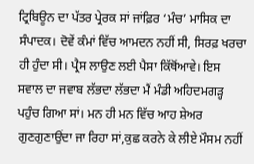ਟ੍ਰਿਬਿਊਨ ਦਾ ਪੱਤਰ ਪ੍ਰੇਰਕ ਸਾਂ ਜਾਂਫ਼ਿਰ ‘ਮੰਚ’ ਮਾਸਿਕ ਦਾ ਸੰਪਾਦਕ। ਦੋਵੇਂ ਕੰਮਾਂ ਵਿੱਚ ਆਮਦਨ ਨਹੀਂ ਸੀ, ਸਿਰਫ਼ ਖਰਚਾ ਹੀ ਹੁੰਦਾ ਸੀ। ਪ੍ਰੈਸ ਲਾਉਣ ਲਈ ਪੈਸਾ ਕਿੱਥੋਂਆਵੇ। ਇਸ ਸਵਾਲ ਦਾ ਜਵਾਬ ਲੱਭਦਾ ਲੱਭਦਾ ਮੈਂ ਮੰਡੀ ਅਹਿਦਮਗੜ੍ਹ ਪਹੁੰਚ ਗਿਆ ਸਾਂ। ਮਨ ਹੀ ਮਨ ਵਿੱਚ ਆਹ ਸ਼ੇਅਰ ਗੁਣਗੁਣਾਉਂਦਾ ਜਾ ਰਿਹਾ ਸਾਂ,ਕੁਛ ਕਰਨੇ ਕੇ ਲੀਏ ਮੌਸਮ ਨਹੀਂ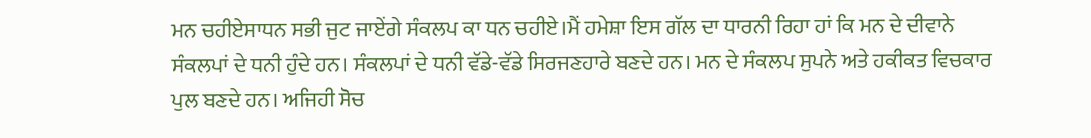ਮਨ ਚਹੀਏਸਾਧਨ ਸਭੀ ਜੁਟ ਜਾਏਂਗੇ ਸੰਕਲਪ ਕਾ ਧਨ ਚਹੀਏ।ਮੈਂ ਹਮੇਸ਼ਾ ਇਸ ਗੱਲ ਦਾ ਧਾਰਨੀ ਰਿਹਾ ਹਾਂ ਕਿ ਮਨ ਦੇ ਦੀਵਾਨੇ ਸੰਕਲਪਾਂ ਦੇ ਧਨੀ ਹੁੰਦੇ ਹਨ। ਸੰਕਲਪਾਂ ਦੇ ਧਨੀ ਵੱਡੇ-ਵੱਡੇ ਸਿਰਜਣਹਾਰੇ ਬਣਦੇ ਹਨ। ਮਨ ਦੇ ਸੰਕਲਪ ਸੁਪਨੇ ਅਤੇ ਹਕੀਕਤ ਵਿਚਕਾਰ ਪੁਲ ਬਣਦੇ ਹਨ। ਅਜਿਹੀ ਸੋਚ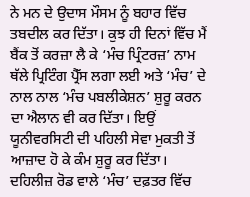ਨੇ ਮਨ ਦੇ ਉਦਾਸ ਮੌਸਮ ਨੂੰ ਬਹਾਰ ਵਿੱਚ ਤਬਦੀਲ ਕਰ ਦਿੱਤਾ। ਕੁਝ ਹੀ ਦਿਨਾਂ ਵਿੱਚ ਮੈਂ ਬੈਂਕ ਤੋਂ ਕਰਜ਼ਾ ਲੈ ਕੇ ‘ਮੰਚ ਪ੍ਰਿੰਟਰਜ਼’ ਨਾਮ ਥੱਲੇ ਪ੍ਰਿਟਿੰਗ ਪ੍ਰੈੱਸ ਲਗਾ ਲਈ ਅਤੇ ‘ਮੰਚ’ ਦੇ ਨਾਲ ਨਾਲ ‘ਮੰਚ ਪਬਲੀਕੇਸ਼ਨ’ ਸ਼ੁਰੂ ਕਰਨ ਦਾ ਐਲਾਨ ਵੀ ਕਰ ਦਿੱਤਾ। ਇਉਂ ਯੂਨੀਵਰਸਿਟੀ ਦੀ ਪਹਿਲੀ ਸੇਵਾ ਮੁਕਤੀ ਤੋਂ ਆਜ਼ਾਦ ਹੋ ਕੇ ਕੰਮ ਸ਼ੁਰੂ ਕਰ ਦਿੱਤਾ। ਦਹਿਲੀਜ਼ ਰੋਡ ਵਾਲੇ ‘ਮੰਚ’ ਦਫ਼ਤਰ ਵਿੱਚ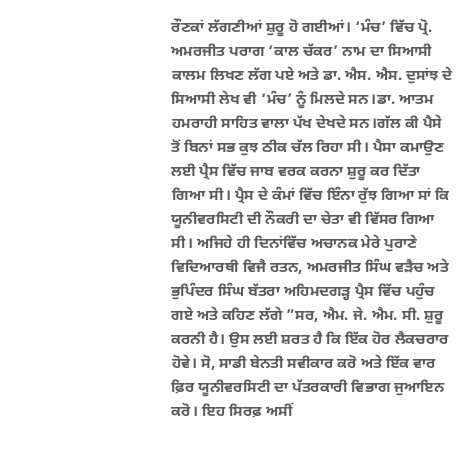ਰੌਣਕਾਂ ਲੱਗਣੀਆਂ ਸ਼ੁਰੂ ਹੋ ਗਈਆਂ। ‘ਮੰਚ’ ਵਿੱਚ ਪ੍ਰੋ. ਅਮਰਜੀਤ ਪਰਾਗ ‘ਕਾਲ ਚੱਕਰ’ ਨਾਮ ਦਾ ਸਿਆਸੀ ਕਾਲਮ ਲਿਖਣ ਲੱਗ ਪਏ ਅਤੇ ਡਾ. ਐਸ. ਐਸ. ਦੁਸਾਂਝ ਦੇ ਸਿਆਸੀ ਲੇਖ ਵੀ ‘ਮੰਚ’ ਨੂੰ ਮਿਲਦੇ ਸਨ।ਡਾ. ਆਤਮ ਹਮਰਾਹੀ ਸਾਹਿਤ ਵਾਲਾ ਪੱਖ ਦੇਖਦੇ ਸਨ।ਗੱਲ ਕੀ ਪੈਸੇ ਤੋਂ ਬਿਨਾਂ ਸਭ ਕੁਝ ਠੀਕ ਚੱਲ ਰਿਹਾ ਸੀ। ਪੈਸਾ ਕਮਾਉਣ ਲਈ ਪ੍ਰੈਸ ਵਿੱਚ ਜਾਬ ਵਰਕ ਕਰਨਾ ਸ਼ੁਰੂ ਕਰ ਦਿੱਤਾ ਗਿਆ ਸੀ। ਪ੍ਰੈਸ ਦੇ ਕੰਮਾਂ ਵਿੱਚ ਇੰਨਾ ਰੁੱਝ ਗਿਆ ਸਾਂ ਕਿ ਯੂਨੀਵਰਸਿਟੀ ਦੀ ਨੌਕਰੀ ਦਾ ਚੇਤਾ ਵੀ ਵਿੱਸਰ ਗਿਆ ਸੀ। ਅਜਿਹੇ ਹੀ ਦਿਨਾਂਵਿੱਚ ਅਚਾਨਕ ਮੇਰੇ ਪੁਰਾਣੇ ਵਿਦਿਆਰਥੀ ਵਿਜੈ ਰਤਨ, ਅਮਰਜੀਤ ਸਿੰਘ ਵੜੈਚ ਅਤੇ ਭੁਪਿੰਦਰ ਸਿੰਘ ਬੱਤਰਾ ਅਹਿਮਦਗੜ੍ਹ ਪ੍ਰੈਸ ਵਿੱਚ ਪਹੁੰਚ ਗਏ ਅਤੇ ਕਹਿਣ ਲੱਗੇ ”ਸਰ, ਐਮ. ਜੇ. ਐਮ. ਸੀ. ਸ਼ੁਰੂ ਕਰਨੀ ਹੈ। ਉਸ ਲਈ ਸ਼ਰਤ ਹੈ ਕਿ ਇੱਕ ਹੋਰ ਲੈਕਚਰਾਰ ਹੋਵੇ। ਸੋ, ਸਾਡੀ ਬੇਨਤੀ ਸਵੀਕਾਰ ਕਰੋ ਅਤੇ ਇੱਕ ਵਾਰ ਫ਼ਿਰ ਯੂਨੀਵਰਸਿਟੀ ਦਾ ਪੱਤਰਕਾਰੀ ਵਿਭਾਗ ਜੁਆਇਨ ਕਰੋ। ਇਹ ਸਿਰਫ਼ ਅਸੀਂ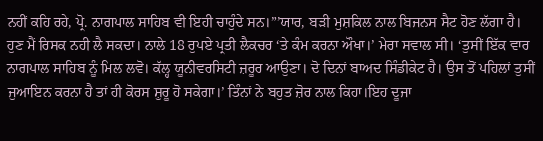ਨਹੀਂ ਕਹਿ ਰਹੇ, ਪ੍ਰੋ. ਨਾਗਪਾਲ ਸਾਹਿਬ ਵੀ ਇਹੀ ਚਾਹੁੰਦੇ ਸਨ।”’ਯਾਰ, ਬੜੀ ਮੁਸ਼ਕਿਲ ਨਾਲ ਬਿਜਨਸ ਸੈਟ ਹੋਣ ਲੱਗਾ ਹੈ। ਹੁਣ ਮੈਂ ਰਿਸਕ ਨਹੀ ਲੈ ਸਕਦਾ। ਨਾਲੇ 18 ਰੁਪਏ ਪ੍ਰਤੀ ਲੈਕਚਰ ‘ਤੇ ਕੰਮ ਕਰਨਾ ਔਖਾ।’ ਮੇਰਾ ਸਵਾਲ ਸੀ। ‘ਤੁਸੀਂ ਇੱਕ ਵਾਰ ਨਾਗਪਾਲ ਸਾਹਿਬ ਨੂੰ ਮਿਲ ਲਵੋ। ਕੱਲ੍ਹ ਯੂਨੀਵਰਸਿਟੀ ਜ਼ਰੂਰ ਆਉਣਾ। ਦੋ ਦਿਨਾਂ ਬਾਅਦ ਸਿੰਡੀਕੇਟ ਹੈ। ਉਸ ਤੋਂ ਪਹਿਲਾਂ ਤੁਸੀਂ ਜੁਆਇਨ ਕਰਨਾ ਹੈ ਤਾਂ ਹੀ ਕੋਰਸ ਸ਼ੁਰੂ ਹੋ ਸਕੇਗਾ।’ ਤਿੰਨਾਂ ਨੇ ਬਹੁਤ ਜ਼ੋਰ ਨਾਲ ਕਿਹਾ।ਇਹ ਦੂਜਾ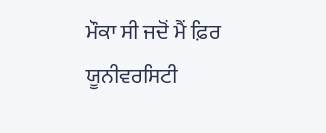ਮੌਕਾ ਸੀ ਜਦੋਂ ਮੈਂ ਫ਼ਿਰ ਯੂਨੀਵਰਸਿਟੀ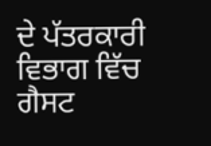ਦੇ ਪੱਤਰਕਾਰੀ ਵਿਭਾਗ ਵਿੱਚ ਗੈਸਟ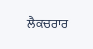ਲੈਕਚਰਾਰ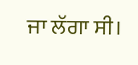ਜਾ ਲੱਗਾ ਸੀ।